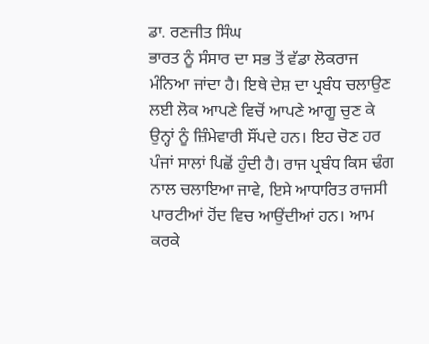ਡਾ. ਰਣਜੀਤ ਸਿੰਘ
ਭਾਰਤ ਨੂੰ ਸੰਸਾਰ ਦਾ ਸਭ ਤੋਂ ਵੱਡਾ ਲੋਕਰਾਜ ਮੰਨਿਆ ਜਾਂਦਾ ਹੈ। ਇਥੇ ਦੇਸ਼ ਦਾ ਪ੍ਰਬੰਧ ਚਲਾਉਣ ਲਈ ਲੋਕ ਆਪਣੇ ਵਿਚੋਂ ਆਪਣੇ ਆਗੂ ਚੁਣ ਕੇ ਉਨ੍ਹਾਂ ਨੂੰ ਜ਼ਿੰਮੇਵਾਰੀ ਸੌਂਪਦੇ ਹਨ। ਇਹ ਚੋਣ ਹਰ ਪੰਜਾਂ ਸਾਲਾਂ ਪਿਛੋਂ ਹੁੰਦੀ ਹੈ। ਰਾਜ ਪ੍ਰਬੰਧ ਕਿਸ ਢੰਗ ਨਾਲ ਚਲਾਇਆ ਜਾਵੇ, ਇਸੇ ਆਧਾਰਿਤ ਰਾਜਸੀ ਪਾਰਟੀਆਂ ਹੋਂਦ ਵਿਚ ਆਉਂਦੀਆਂ ਹਨ। ਆਮ ਕਰਕੇ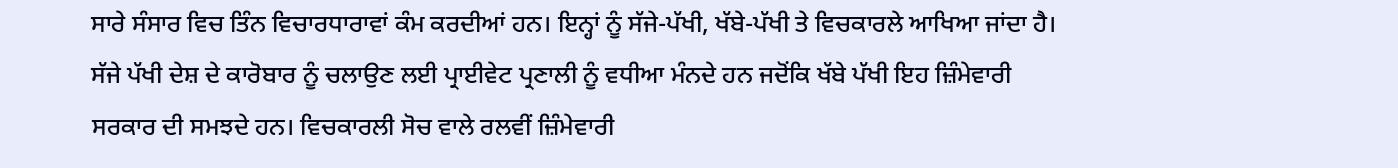ਸਾਰੇ ਸੰਸਾਰ ਵਿਚ ਤਿੰਨ ਵਿਚਾਰਧਾਰਾਵਾਂ ਕੰਮ ਕਰਦੀਆਂ ਹਨ। ਇਨ੍ਹਾਂ ਨੂੰ ਸੱਜੇ-ਪੱਖੀ, ਖੱਬੇ-ਪੱਖੀ ਤੇ ਵਿਚਕਾਰਲੇ ਆਖਿਆ ਜਾਂਦਾ ਹੈ। ਸੱਜੇ ਪੱਖੀ ਦੇਸ਼ ਦੇ ਕਾਰੋਬਾਰ ਨੂੰ ਚਲਾਉਣ ਲਈ ਪ੍ਰਾਈਵੇਟ ਪ੍ਰਣਾਲੀ ਨੂੰ ਵਧੀਆ ਮੰਨਦੇ ਹਨ ਜਦੋਂਕਿ ਖੱਬੇ ਪੱਖੀ ਇਹ ਜ਼ਿੰਮੇਵਾਰੀ ਸਰਕਾਰ ਦੀ ਸਮਝਦੇ ਹਨ। ਵਿਚਕਾਰਲੀ ਸੋਚ ਵਾਲੇ ਰਲਵੀਂ ਜ਼ਿੰਮੇਵਾਰੀ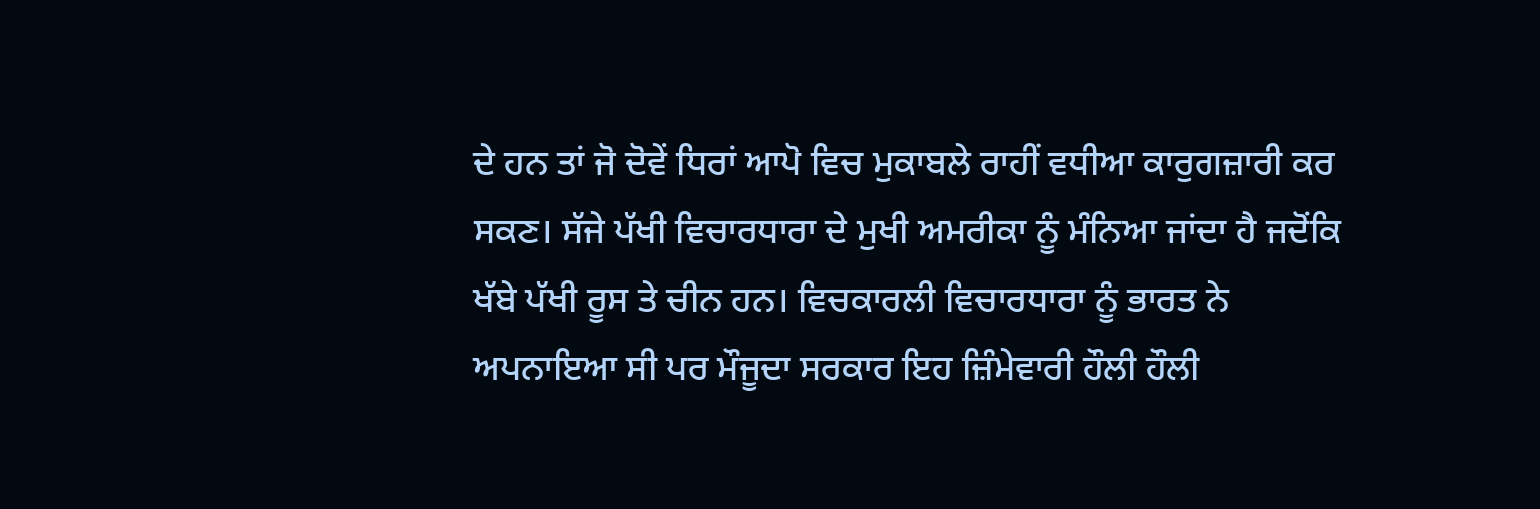ਦੇ ਹਨ ਤਾਂ ਜੋ ਦੋਵੇਂ ਧਿਰਾਂ ਆਪੋ ਵਿਚ ਮੁਕਾਬਲੇ ਰਾਹੀਂ ਵਧੀਆ ਕਾਰੁਗਜ਼ਾਰੀ ਕਰ ਸਕਣ। ਸੱਜੇ ਪੱਖੀ ਵਿਚਾਰਧਾਰਾ ਦੇ ਮੁਖੀ ਅਮਰੀਕਾ ਨੂੰ ਮੰਨਿਆ ਜਾਂਦਾ ਹੈ ਜਦੋਂਕਿ ਖੱਬੇ ਪੱਖੀ ਰੂਸ ਤੇ ਚੀਨ ਹਨ। ਵਿਚਕਾਰਲੀ ਵਿਚਾਰਧਾਰਾ ਨੂੰ ਭਾਰਤ ਨੇ ਅਪਨਾਇਆ ਸੀ ਪਰ ਮੌਜੂਦਾ ਸਰਕਾਰ ਇਹ ਜ਼ਿੰਮੇਵਾਰੀ ਹੌਲੀ ਹੌਲੀ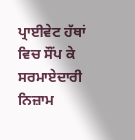ਪ੍ਰਾਈਵੇਟ ਹੱਥਾਂ ਵਿਚ ਸੌਂਪ ਕੇ ਸਰਮਾਏਦਾਰੀ ਨਿਜ਼ਾਮ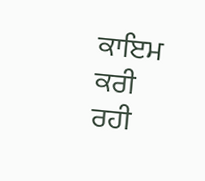ਕਾਇਮ ਕਰੀ ਰਹੀ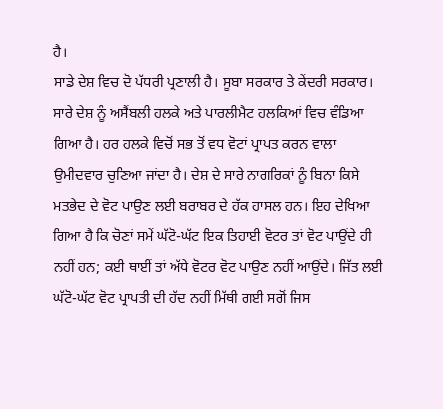ਹੈ।
ਸਾਡੇ ਦੇਸ਼ ਵਿਚ ਦੋ ਪੱਧਰੀ ਪ੍ਰਣਾਲੀ ਹੈ। ਸੂਬਾ ਸਰਕਾਰ ਤੇ ਕੇਂਦਰੀ ਸਰਕਾਰ। ਸਾਰੇ ਦੇਸ਼ ਨੂੰ ਅਸੈਂਬਲੀ ਹਲਕੇ ਅਤੇ ਪਾਰਲੀਮੈਟ ਹਲਕਿਆਂ ਵਿਚ ਵੰਡਿਆ ਗਿਆ ਹੈ। ਹਰ ਹਲਕੇ ਵਿਚੋਂ ਸਭ ਤੋਂ ਵਧ ਵੋਟਾਂ ਪ੍ਰਾਪਤ ਕਰਨ ਵਾਲਾ ਉਮੀਦਵਾਰ ਚੁਣਿਆ ਜਾਂਦਾ ਹੈ। ਦੇਸ਼ ਦੇ ਸਾਰੇ ਨਾਗਰਿਕਾਂ ਨੂੰ ਬਿਨਾ ਕਿਸੇ ਮਤਭੇਦ ਦੇ ਵੋਟ ਪਾਉਣ ਲਈ ਬਰਾਬਰ ਦੇ ਹੱਕ ਹਾਸਲ ਹਨ। ਇਹ ਦੇਖਿਆ ਗਿਆ ਹੈ ਕਿ ਚੋਣਾਂ ਸਮੇਂ ਘੱਟੋ-ਘੱਟ ਇਕ ਤਿਹਾਈ ਵੋਟਰ ਤਾਂ ਵੋਟ ਪਾਉਂਦੇ ਹੀ ਨਹੀਂ ਹਨ; ਕਈ ਥਾਈਂ ਤਾਂ ਅੱਧੇ ਵੋਟਰ ਵੋਟ ਪਾਉਣ ਨਹੀਂ ਆਉਂਦੇ। ਜਿੱਤ ਲਈ ਘੱਟੋ-ਘੱਟ ਵੋਟ ਪ੍ਰਾਪਤੀ ਦੀ ਹੱਦ ਨਹੀਂ ਮਿੱਥੀ ਗਈ ਸਗੋਂ ਜਿਸ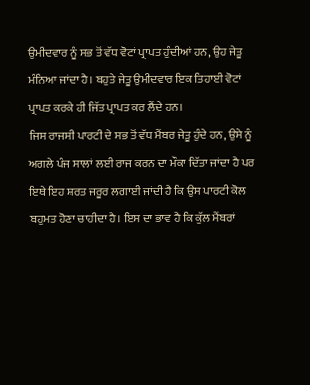ਉਮੀਦਵਾਰ ਨੂੰ ਸਭ ਤੋਂ ਵੱਧ ਵੋਟਾਂ ਪ੍ਰਾਪਤ ਹੁੰਦੀਆਂ ਹਨ, ਉਹ ਜੇਤੂ ਮੰਨਿਆ ਜਾਂਦਾ ਹੈ। ਬਹੁਤੇ ਜੇਤੂ ਉਮੀਦਵਾਰ ਇਕ ਤਿਹਾਈ ਵੋਟਾਂ ਪ੍ਰਾਪਤ ਕਰਕੇ ਹੀ ਜਿੱਤ ਪ੍ਰਾਪਤ ਕਰ ਲੈਂਦੇ ਹਨ।
ਜਿਸ ਰਾਜਸੀ ਪਾਰਟੀ ਦੇ ਸਭ ਤੋਂ ਵੱਧ ਮੈਂਬਰ ਜੇਤੂ ਹੁੰਦੇ ਹਨ, ਉਸੇ ਨੂੰ ਅਗਲੇ ਪੰਜ ਸਾਲਾਂ ਲਈ ਰਾਜ ਕਰਨ ਦਾ ਮੌਕਾ ਦਿੱਤਾ ਜਾਂਦਾ ਹੈ ਪਰ ਇਥੇ ਇਹ ਸ਼ਰਤ ਜਰੂਰ ਲਗਾਈ ਜਾਂਦੀ ਹੈ ਕਿ ਉਸ ਪਾਰਟੀ ਕੋਲ ਬਹੁਮਤ ਹੋਣਾ ਚਾਹੀਦਾ ਹੈ। ਇਸ ਦਾ ਭਾਵ ਹੈ ਕਿ ਕੁੱਲ ਮੈਂਬਰਾਂ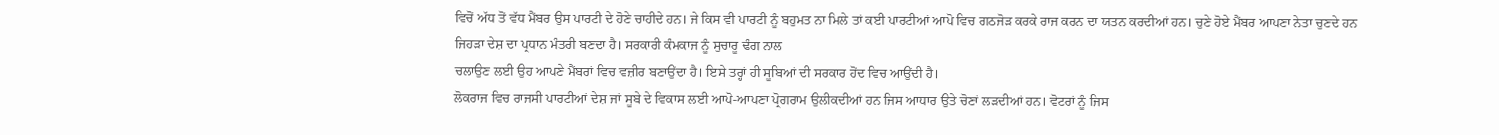ਵਿਚੋਂ ਅੱਧ ਤੋਂ ਵੱਧ ਮੈਂਬਰ ਉਸ ਪਾਰਟੀ ਦੇ ਹੋਣੇ ਚਾਹੀਦੇ ਹਨ। ਜੇ ਕਿਸ ਵੀ ਪਾਰਟੀ ਨੂੰ ਬਹੁਮਤ ਨਾ ਮਿਲੇ ਤਾਂ ਕਈ ਪਾਰਟੀਆਂ ਆਪੋ ਵਿਚ ਗਠਜੋੜ ਕਰਕੇ ਰਾਜ ਕਰਨ ਦਾ ਯਤਨ ਕਰਦੀਆਂ ਹਨ। ਚੁਣੇ ਹੋਏ ਮੈਂਬਰ ਆਪਣਾ ਨੇਤਾ ਚੁਣਦੇ ਹਨ ਜਿਹੜਾ ਦੇਸ਼ ਦਾ ਪ੍ਰਧਾਨ ਮੰਤਰੀ ਬਣਦਾ ਹੈ। ਸਰਕਾਰੀ ਕੰਮਕਾਜ ਨੂੰ ਸੁਚਾਰੂ ਢੰਗ ਨਾਲ
ਚਲਾਉਣ ਲਈ ਉਹ ਆਪਣੇ ਮੈਂਬਰਾਂ ਵਿਚ ਵਜ਼ੀਰ ਬਣਾਉਂਦਾ ਹੈ। ਇਸੇ ਤਰ੍ਹਾਂ ਹੀ ਸੂਬਿਆਂ ਦੀ ਸਰਕਾਰ ਹੋਂਦ ਵਿਚ ਆਉਂਦੀ ਹੈ।
ਲੋਕਰਾਜ ਵਿਚ ਰਾਜਸੀ ਪਾਰਟੀਆਂ ਦੇਸ਼ ਜਾਂ ਸੂਬੇ ਦੇ ਵਿਕਾਸ ਲਈ ਆਪੋ-ਆਪਣਾ ਪ੍ਰੋਗਰਾਮ ਉਲੀਕਦੀਆਂ ਹਨ ਜਿਸ ਆਧਾਰ ਉਤੇ ਚੋਣਾਂ ਲੜਦੀਆਂ ਹਨ। ਵੋਟਰਾਂ ਨੂੰ ਜਿਸ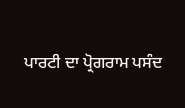ਪਾਰਟੀ ਦਾ ਪ੍ਰੋਗਰਾਮ ਪਸੰਦ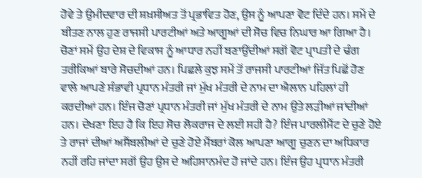ਹੋਵੇ ਤੇ ਉਮੀਦਵਾਰ ਦੀ ਸ਼ਖ਼ਸੀਅਤ ਤੋਂ ਪ੍ਰਭਾਵਿਤ ਹੋਣ, ਉਸ ਨੂੰ ਆਪਣਾ ਵੋਟ ਦਿੰਦੇ ਹਨ। ਸਮੇਂ ਦੇ ਬੀਤਣ ਨਾਲ ਹੁਣ ਰਾਜਸੀ ਪਾਰਟੀਆਂ ਅਤੇ ਆਗੂਆਂ ਦੀ ਸੋਚ ਵਿਚ ਨਿਘਾਰ ਆ ਗਿਆ ਹੈ। ਚੋਣਾਂ ਸਮੇਂ ਉਹ ਦੇਸ਼ ਦੇ ਵਿਕਾਸ ਨੂੰ ਆਧਾਰ ਨਹੀਂ ਬਣਾਉਂਦੀਆਂ ਸਗੋਂ ਵੋਟ ਪ੍ਰਾਪਤੀ ਦੇ ਢੰਗ ਤਰੀਕਿਆਂ ਬਾਰੇ ਸੋਚਦੀਆਂ ਹਨ। ਪਿਛਲੇ ਕੁਝ ਸਮੇਂ ਤੋਂ ਰਾਜਸੀ ਪਾਰਟੀਆਂ ਜਿੱਤ ਪਿਛੋਂ ਹੋਣ ਵਾਲੇ ਆਪਣੇ ਸੰਭਾਵੀ ਪ੍ਰਧਾਨ ਮੰਤਰੀ ਜਾਂ ਮੁੱਖ ਮੰਤਰੀ ਦੇ ਨਾਮ ਦਾ ਐਲਾਨ ਪਹਿਲਾਂ ਹੀ ਕਰਦੀਆਂ ਹਨ। ਇੰਜ ਚੋਣਾਂ ਪ੍ਰਧਾਨ ਮੰਤਰੀ ਜਾਂ ਮੁੱਖ ਮੰਤਰੀ ਦੇ ਨਾਮ ਉਤੇ ਲੜੀਆਂ ਜਾਂਦੀਆਂ ਹਨ। ਦੇਖਣਾ ਇਹ ਹੈ ਕਿ ਇਹ ਸੋਚ ਲੋਕਰਾਜ ਦੇ ਲਈ ਸਹੀ ਹੈ? ਇੰਜ ਪਾਰਲੀਮੈਂਟ ਦੇ ਚੁਣੇ ਹੋਏ ਤੇ ਰਾਜਾਂ ਦੀਆਂ ਅਸੈਂਬਲੀਆਂ ਦੇ ਚੁਣੇ ਹੋਏ ਮੈਂਬਰਾਂ ਕੋਲ ਆਪਣਾ ਆਗੂ ਚੁਣਨ ਦਾ ਅਧਿਕਾਰ ਨਹੀਂ ਰਹਿ ਜਾਂਦਾ ਸਗੋਂ ਉਹ ਉਸ ਦੇ ਅਹਿਸਾਨਮੰਦ ਹੋ ਜਾਂਦੇ ਹਨ। ਇੰਜ ਉਹ ਪ੍ਰਧਾਨ ਮੰਤਰੀ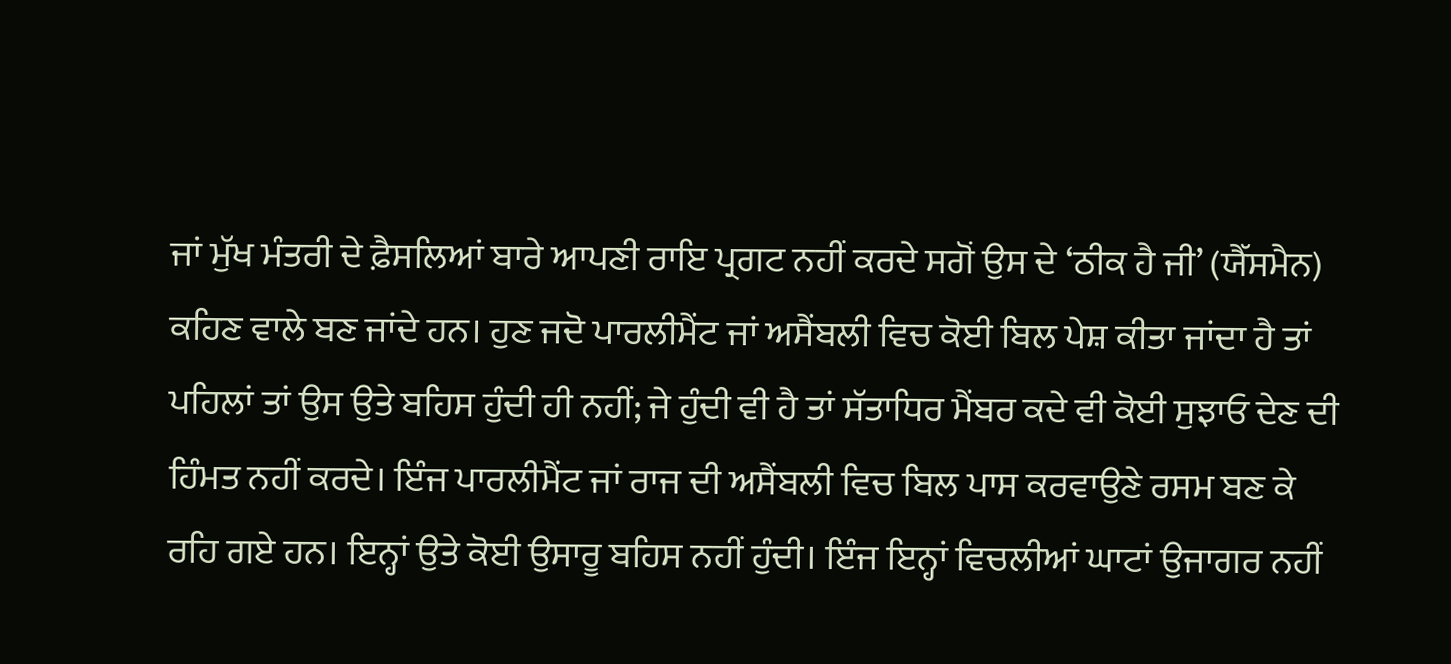ਜਾਂ ਮੁੱਖ ਮੰਤਰੀ ਦੇ ਫ਼ੈਸਲਿਆਂ ਬਾਰੇ ਆਪਣੀ ਰਾਇ ਪ੍ਰਗਟ ਨਹੀਂ ਕਰਦੇ ਸਗੋਂ ਉਸ ਦੇ ‘ਠੀਕ ਹੈ ਜੀ’ (ਯੈੱਸਮੈਨ) ਕਹਿਣ ਵਾਲੇ ਬਣ ਜਾਂਦੇ ਹਨ। ਹੁਣ ਜਦੋ ਪਾਰਲੀਮੈਂਟ ਜਾਂ ਅਸੈਂਬਲੀ ਵਿਚ ਕੋਈ ਬਿਲ ਪੇਸ਼ ਕੀਤਾ ਜਾਂਦਾ ਹੈ ਤਾਂ ਪਹਿਲਾਂ ਤਾਂ ਉਸ ਉਤੇ ਬਹਿਸ ਹੁੰਦੀ ਹੀ ਨਹੀਂ; ਜੇ ਹੁੰਦੀ ਵੀ ਹੈ ਤਾਂ ਸੱਤਾਧਿਰ ਮੈਂਬਰ ਕਦੇ ਵੀ ਕੋਈ ਸੁਝਾਓ ਦੇਣ ਦੀ ਹਿੰਮਤ ਨਹੀਂ ਕਰਦੇ। ਇੰਜ ਪਾਰਲੀਮੈਂਟ ਜਾਂ ਰਾਜ ਦੀ ਅਸੈਂਬਲੀ ਵਿਚ ਬਿਲ ਪਾਸ ਕਰਵਾਉਣੇ ਰਸਮ ਬਣ ਕੇ ਰਹਿ ਗਏ ਹਨ। ਇਨ੍ਹਾਂ ਉਤੇ ਕੋਈ ਉਸਾਰੂ ਬਹਿਸ ਨਹੀਂ ਹੁੰਦੀ। ਇੰਜ ਇਨ੍ਹਾਂ ਵਿਚਲੀਆਂ ਘਾਟਾਂ ਉਜਾਗਰ ਨਹੀਂ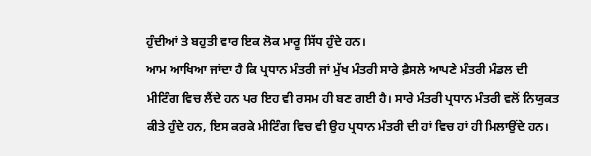ਹੁੰਦੀਆਂ ਤੇ ਬਹੁਤੀ ਵਾਰ ਇਕ ਲੋਕ ਮਾਰੂ ਸਿੱਧ ਹੁੰਦੇ ਹਨ।
ਆਮ ਆਖਿਆ ਜਾਂਦਾ ਹੈ ਕਿ ਪ੍ਰਧਾਨ ਮੰਤਰੀ ਜਾਂ ਮੁੱਖ ਮੰਤਰੀ ਸਾਰੇ ਫ਼ੈਸਲੇ ਆਪਣੇ ਮੰਤਰੀ ਮੰਡਲ ਦੀ ਮੀਟਿੰਗ ਵਿਚ ਲੈਂਦੇ ਹਨ ਪਰ ਇਹ ਵੀ ਰਸਮ ਹੀ ਬਣ ਗਈ ਹੈ। ਸਾਰੇ ਮੰਤਰੀ ਪ੍ਰਧਾਨ ਮੰਤਰੀ ਵਲੋਂ ਨਿਯੁਕਤ ਕੀਤੇ ਹੁੰਦੇ ਹਨ, ਇਸ ਕਰਕੇ ਮੀਟਿੰਗ ਵਿਚ ਵੀ ਉਹ ਪ੍ਰਧਾਨ ਮੰਤਰੀ ਦੀ ਹਾਂ ਵਿਚ ਹਾਂ ਹੀ ਮਿਲਾਉਂਦੇ ਹਨ।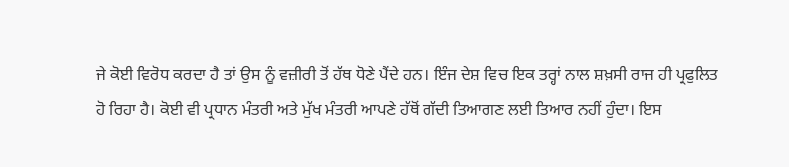ਜੇ ਕੋਈ ਵਿਰੋਧ ਕਰਦਾ ਹੈ ਤਾਂ ਉਸ ਨੂੰ ਵਜ਼ੀਰੀ ਤੋਂ ਹੱਥ ਧੋਣੇ ਪੈਂਦੇ ਹਨ। ਇੰਜ ਦੇਸ਼ ਵਿਚ ਇਕ ਤਰ੍ਹਾਂ ਨਾਲ ਸ਼ਖ਼ਸੀ ਰਾਜ ਹੀ ਪ੍ਰਫੁਲਿਤ ਹੋ ਰਿਹਾ ਹੈ। ਕੋਈ ਵੀ ਪ੍ਰਧਾਨ ਮੰਤਰੀ ਅਤੇ ਮੁੱਖ ਮੰਤਰੀ ਆਪਣੇ ਹੱਥੋਂ ਗੱਦੀ ਤਿਆਗਣ ਲਈ ਤਿਆਰ ਨਹੀਂ ਹੁੰਦਾ। ਇਸ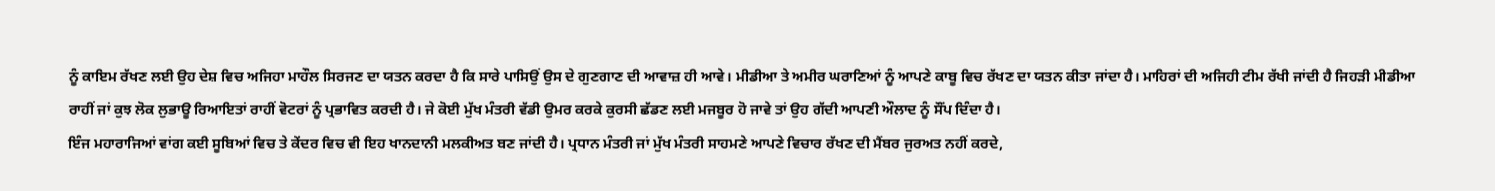ਨੂੰ ਕਾਇਮ ਰੱਖਣ ਲਈ ਉਹ ਦੇਸ਼ ਵਿਚ ਅਜਿਹਾ ਮਾਹੌਲ ਸਿਰਜਣ ਦਾ ਯਤਨ ਕਰਦਾ ਹੈ ਕਿ ਸਾਰੇ ਪਾਸਿਉਂ ਉਸ ਦੇ ਗੁਣਗਾਣ ਦੀ ਆਵਾਜ਼ ਹੀ ਆਵੇ। ਮੀਡੀਆ ਤੇ ਅਮੀਰ ਘਰਾਣਿਆਂ ਨੂੰ ਆਪਣੇ ਕਾਬੂ ਵਿਚ ਰੱਖਣ ਦਾ ਯਤਨ ਕੀਤਾ ਜਾਂਦਾ ਹੈ। ਮਾਹਿਰਾਂ ਦੀ ਅਜਿਹੀ ਟੀਮ ਰੱਖੀ ਜਾਂਦੀ ਹੈ ਜਿਹੜੀ ਮੀਡੀਆ ਰਾਹੀਂ ਜਾਂ ਕੁਝ ਲੋਕ ਲੁਭਾਊ ਰਿਆਇਤਾਂ ਰਾਹੀਂ ਵੋਟਰਾਂ ਨੂੰ ਪ੍ਰਭਾਵਿਤ ਕਰਦੀ ਹੈ। ਜੇ ਕੋਈ ਮੁੱਖ ਮੰਤਰੀ ਵੱਡੀ ਉਮਰ ਕਰਕੇ ਕੁਰਸੀ ਛੱਡਣ ਲਈ ਮਜਬੂਰ ਹੋ ਜਾਵੇ ਤਾਂ ਉਹ ਗੱਦੀ ਆਪਣੀ ਔਲਾਦ ਨੂੰ ਸੌਂਪ ਦਿੰਦਾ ਹੈ।
ਇੰਜ ਮਹਾਰਾਜਿਆਂ ਵਾਂਗ ਕਈ ਸੂਬਿਆਂ ਵਿਚ ਤੇ ਕੇਂਦਰ ਵਿਚ ਵੀ ਇਹ ਖਾਨਦਾਨੀ ਮਲਕੀਅਤ ਬਣ ਜਾਂਦੀ ਹੈ। ਪ੍ਰਧਾਨ ਮੰਤਰੀ ਜਾਂ ਮੁੱਖ ਮੰਤਰੀ ਸਾਹਮਣੇ ਆਪਣੇ ਵਿਚਾਰ ਰੱਖਣ ਦੀ ਮੈਂਬਰ ਜੁਰਅਤ ਨਹੀਂ ਕਰਦੇ,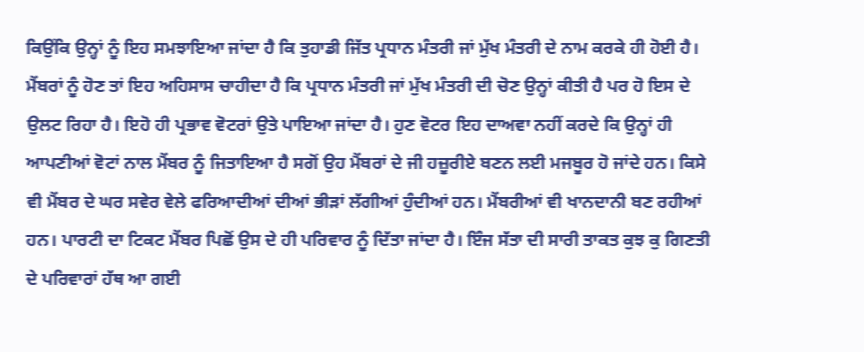ਕਿਉਂਕਿ ਉਨ੍ਹਾਂ ਨੂੰ ਇਹ ਸਮਝਾਇਆ ਜਾਂਦਾ ਹੈ ਕਿ ਤੁਹਾਡੀ ਜਿੱਤ ਪ੍ਰਧਾਨ ਮੰਤਰੀ ਜਾਂ ਮੁੱਖ ਮੰਤਰੀ ਦੇ ਨਾਮ ਕਰਕੇ ਹੀ ਹੋਈ ਹੈ। ਮੈਂਬਰਾਂ ਨੂੰ ਹੋਣ ਤਾਂ ਇਹ ਅਹਿਸਾਸ ਚਾਹੀਦਾ ਹੈ ਕਿ ਪ੍ਰਧਾਨ ਮੰਤਰੀ ਜਾਂ ਮੁੱਖ ਮੰਤਰੀ ਦੀ ਚੋਣ ਉਨ੍ਹਾਂ ਕੀਤੀ ਹੈ ਪਰ ਹੋ ਇਸ ਦੇ ਉਲਟ ਰਿਹਾ ਹੈ। ਇਹੋ ਹੀ ਪ੍ਰਭਾਵ ਵੋਟਰਾਂ ਉਤੇ ਪਾਇਆ ਜਾਂਦਾ ਹੈ। ਹੁਣ ਵੋਟਰ ਇਹ ਦਾਅਵਾ ਨਹੀਂ ਕਰਦੇ ਕਿ ਉਨ੍ਹਾਂ ਹੀ ਆਪਣੀਆਂ ਵੋਟਾਂ ਨਾਲ ਮੈਂਬਰ ਨੂੰ ਜਿਤਾਇਆ ਹੈ ਸਗੋਂ ਉਹ ਮੈਂਬਰਾਂ ਦੇ ਜੀ ਹਜ਼ੂਰੀਏ ਬਣਨ ਲਈ ਮਜਬੂਰ ਹੋ ਜਾਂਦੇ ਹਨ। ਕਿਸੇ ਵੀ ਮੈਂਬਰ ਦੇ ਘਰ ਸਵੇਰ ਵੇਲੇ ਫਰਿਆਦੀਆਂ ਦੀਆਂ ਭੀੜਾਂ ਲੱਗੀਆਂ ਹੁੰਦੀਆਂ ਹਨ। ਮੈਂਬਰੀਆਂ ਵੀ ਖਾਨਦਾਨੀ ਬਣ ਰਹੀਆਂ ਹਨ। ਪਾਰਟੀ ਦਾ ਟਿਕਟ ਮੈਂਬਰ ਪਿਛੋਂ ਉਸ ਦੇ ਹੀ ਪਰਿਵਾਰ ਨੂੰ ਦਿੱਤਾ ਜਾਂਦਾ ਹੈ। ਇੰਜ ਸੱਤਾ ਦੀ ਸਾਰੀ ਤਾਕਤ ਕੁਝ ਕੁ ਗਿਣਤੀ ਦੇ ਪਰਿਵਾਰਾਂ ਹੱਥ ਆ ਗਈ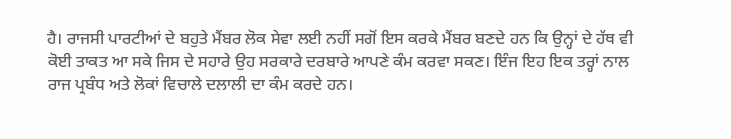ਹੈ। ਰਾਜਸੀ ਪਾਰਟੀਆਂ ਦੇ ਬਹੁਤੇ ਮੈਂਬਰ ਲੋਕ ਸੇਵਾ ਲਈ ਨਹੀਂ ਸਗੋਂ ਇਸ ਕਰਕੇ ਮੈਂਬਰ ਬਣਦੇ ਹਨ ਕਿ ਉਨ੍ਹਾਂ ਦੇ ਹੱਥ ਵੀ ਕੋਈ ਤਾਕਤ ਆ ਸਕੇ ਜਿਸ ਦੇ ਸਹਾਰੇ ਉਹ ਸਰਕਾਰੇ ਦਰਬਾਰੇ ਆਪਣੇ ਕੰਮ ਕਰਵਾ ਸਕਣ। ਇੰਜ ਇਹ ਇਕ ਤਰ੍ਹਾਂ ਨਾਲ ਰਾਜ ਪ੍ਰਬੰਧ ਅਤੇ ਲੋਕਾਂ ਵਿਚਾਲੇ ਦਲਾਲੀ ਦਾ ਕੰਮ ਕਰਦੇ ਹਨ।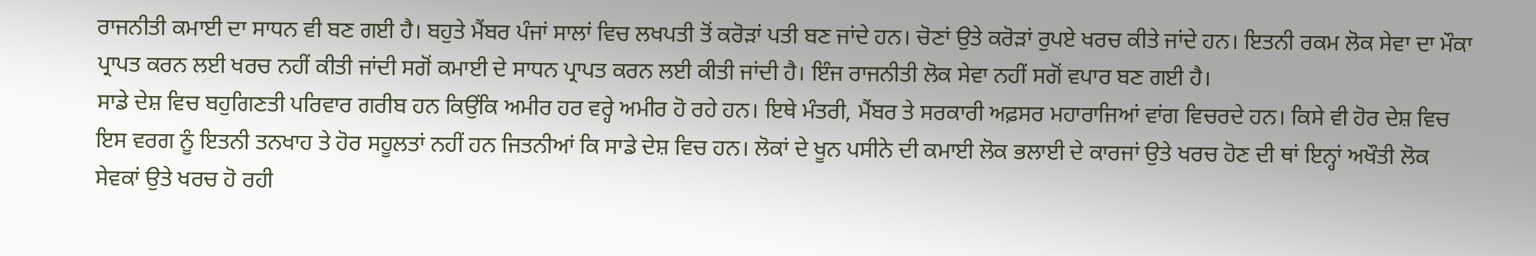ਰਾਜਨੀਤੀ ਕਮਾਈ ਦਾ ਸਾਧਨ ਵੀ ਬਣ ਗਈ ਹੈ। ਬਹੁਤੇ ਮੈਂਬਰ ਪੰਜਾਂ ਸਾਲਾਂ ਵਿਚ ਲਖਪਤੀ ਤੋਂ ਕਰੋੜਾਂ ਪਤੀ ਬਣ ਜਾਂਦੇ ਹਨ। ਚੋਣਾਂ ਉਤੇ ਕਰੋੜਾਂ ਰੁਪਏ ਖਰਚ ਕੀਤੇ ਜਾਂਦੇ ਹਨ। ਇਤਨੀ ਰਕਮ ਲੋਕ ਸੇਵਾ ਦਾ ਮੌਕਾ ਪ੍ਰਾਪਤ ਕਰਨ ਲਈ ਖਰਚ ਨਹੀਂ ਕੀਤੀ ਜਾਂਦੀ ਸਗੋਂ ਕਮਾਈ ਦੇ ਸਾਧਨ ਪ੍ਰਾਪਤ ਕਰਨ ਲਈ ਕੀਤੀ ਜਾਂਦੀ ਹੈ। ਇੰਜ ਰਾਜਨੀਤੀ ਲੋਕ ਸੇਵਾ ਨਹੀਂ ਸਗੋਂ ਵਪਾਰ ਬਣ ਗਈ ਹੈ।
ਸਾਡੇ ਦੇਸ਼ ਵਿਚ ਬਹੁਗਿਣਤੀ ਪਰਿਵਾਰ ਗਰੀਬ ਹਨ ਕਿਉਂਕਿ ਅਮੀਰ ਹਰ ਵਰ੍ਹੇ ਅਮੀਰ ਹੋ ਰਹੇ ਹਨ। ਇਥੇ ਮੰਤਰੀ, ਮੈਂਬਰ ਤੇ ਸਰਕਾਰੀ ਅਫ਼ਸਰ ਮਹਾਰਾਜਿਆਂ ਵਾਂਗ ਵਿਚਰਦੇ ਹਨ। ਕਿਸੇ ਵੀ ਹੋਰ ਦੇਸ਼ ਵਿਚ ਇਸ ਵਰਗ ਨੂੰ ਇਤਨੀ ਤਨਖਾਹ ਤੇ ਹੋਰ ਸਹੂਲਤਾਂ ਨਹੀਂ ਹਨ ਜਿਤਨੀਆਂ ਕਿ ਸਾਡੇ ਦੇਸ਼ ਵਿਚ ਹਨ। ਲੋਕਾਂ ਦੇ ਖੂਨ ਪਸੀਨੇ ਦੀ ਕਮਾਈ ਲੋਕ ਭਲਾਈ ਦੇ ਕਾਰਜਾਂ ਉਤੇ ਖਰਚ ਹੋਣ ਦੀ ਥਾਂ ਇਨ੍ਹਾਂ ਅਖੌਤੀ ਲੋਕ ਸੇਵਕਾਂ ਉਤੇ ਖਰਚ ਹੋ ਰਹੀ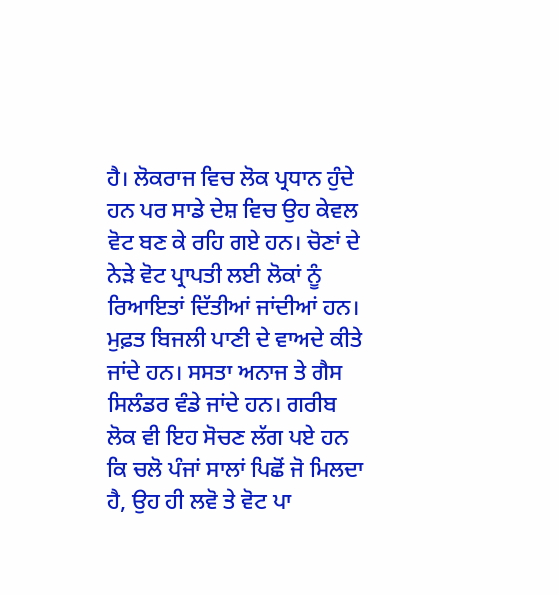ਹੈ। ਲੋਕਰਾਜ ਵਿਚ ਲੋਕ ਪ੍ਰਧਾਨ ਹੁੰਦੇ ਹਨ ਪਰ ਸਾਡੇ ਦੇਸ਼ ਵਿਚ ਉਹ ਕੇਵਲ ਵੋਟ ਬਣ ਕੇ ਰਹਿ ਗਏ ਹਨ। ਚੋਣਾਂ ਦੇ ਨੇੜੇ ਵੋਟ ਪ੍ਰਾਪਤੀ ਲਈ ਲੋਕਾਂ ਨੂੰ ਰਿਆਇਤਾਂ ਦਿੱਤੀਆਂ ਜਾਂਦੀਆਂ ਹਨ। ਮੁਫ਼ਤ ਬਿਜਲੀ ਪਾਣੀ ਦੇ ਵਾਅਦੇ ਕੀਤੇ ਜਾਂਦੇ ਹਨ। ਸਸਤਾ ਅਨਾਜ ਤੇ ਗੈਸ ਸਿਲੰਡਰ ਵੰਡੇ ਜਾਂਦੇ ਹਨ। ਗਰੀਬ ਲੋਕ ਵੀ ਇਹ ਸੋਚਣ ਲੱਗ ਪਏ ਹਨ ਕਿ ਚਲੋ ਪੰਜਾਂ ਸਾਲਾਂ ਪਿਛੋਂ ਜੋ ਮਿਲਦਾ ਹੈ, ਉਹ ਹੀ ਲਵੋ ਤੇ ਵੋਟ ਪਾ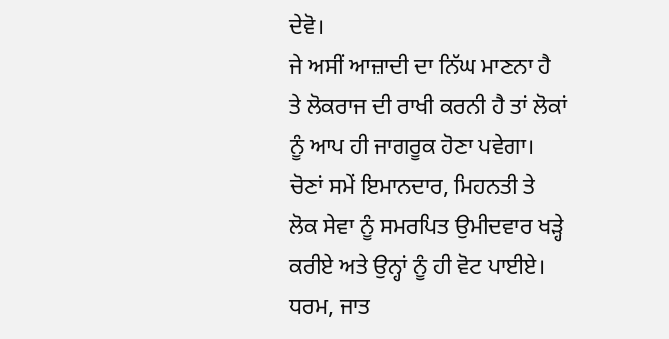ਦੇਵੋ।
ਜੇ ਅਸੀਂ ਆਜ਼ਾਦੀ ਦਾ ਨਿੱਘ ਮਾਣਨਾ ਹੈ ਤੇ ਲੋਕਰਾਜ ਦੀ ਰਾਖੀ ਕਰਨੀ ਹੈ ਤਾਂ ਲੋਕਾਂ ਨੂੰ ਆਪ ਹੀ ਜਾਗਰੂਕ ਹੋਣਾ ਪਵੇਗਾ। ਚੋਣਾਂ ਸਮੇਂ ਇਮਾਨਦਾਰ, ਮਿਹਨਤੀ ਤੇ ਲੋਕ ਸੇਵਾ ਨੂੰ ਸਮਰਪਿਤ ਉਮੀਦਵਾਰ ਖੜ੍ਹੇ ਕਰੀਏ ਅਤੇ ਉਨ੍ਹਾਂ ਨੂੰ ਹੀ ਵੋਟ ਪਾਈਏ। ਧਰਮ, ਜਾਤ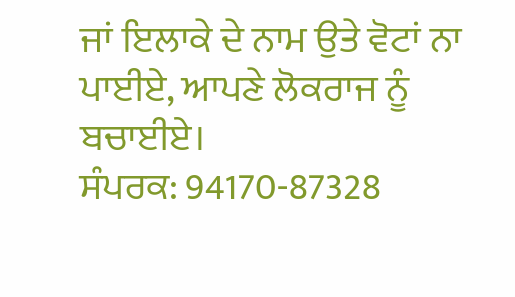ਜਾਂ ਇਲਾਕੇ ਦੇ ਨਾਮ ਉਤੇ ਵੋਟਾਂ ਨਾ ਪਾਈਏ, ਆਪਣੇ ਲੋਕਰਾਜ ਨੂੰ ਬਚਾਈਏ।
ਸੰਪਰਕ: 94170-87328